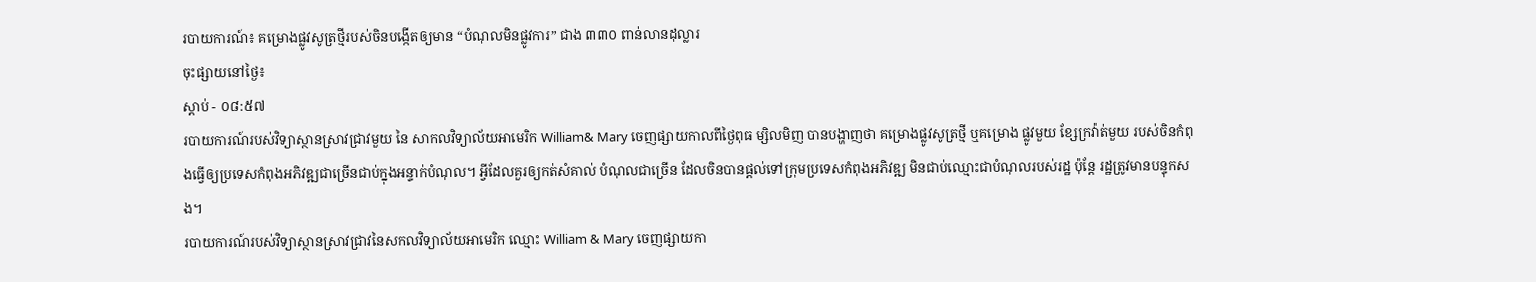របាយការណ៍៖ គម្រោងផ្លូវសូត្រថ្មីរបស់ចិនបង្កើតឲ្យមាន “បំណុលមិនផ្លូវការ” ជាង ៣៣០ ពាន់លានដុល្លារ
ចុះផ្សាយនៅថ្ងៃ៖
ស្តាប់ - ០៨:៥៧
របាយការណ៍របស់វិទ្យាស្ថានស្រាវជ្រាវមួយ នៃ សាកលវិទ្យាល័យអាមេរិក William& Mary ចេញផ្សាយកាលពីថ្ងៃពុធ ម្សិលមិញ បានបង្ហាញថា គម្រោងផ្លូវសូត្រថ្មី ឬគម្រោង ផ្លូវមួយ ខ្សែក្រវ៉ាត់មួយ របស់ចិនកំពុងធ្វើឲ្យប្រទេសកំពុងអភិវឌ្ឍជាច្រើនជាប់ក្នុងអន្ទាក់បំណុល។ អ្វីដែលគួរឲ្យកត់សំគាល់ បំណុលជាច្រើន ដែលចិនបានផ្តល់ទៅក្រុមប្រទេសកំពុងអភិវឌ្ឍ មិនជាប់ឈ្មោះជាបំណុលរបស់រដ្ឋ ប៉ុន្តែ រដ្ឋត្រូវមានបន្ទុកសង។
របាយការណ៍របស់វិទ្យាស្ថានស្រាវជ្រាវនៃសកលវិទ្យាល័យអាមេរិក ឈ្មោះ William & Mary ចេញផ្សាយកា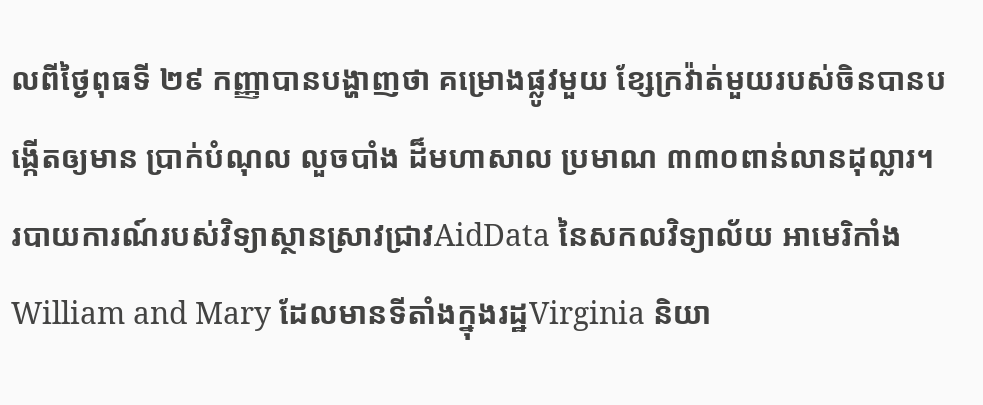លពីថ្ងៃពុធទី ២៩ កញ្ញាបានបង្ហាញថា គម្រោងផ្លូវមួយ ខ្សែក្រវ៉ាត់មួយរបស់ចិនបានបង្កើតឲ្យមាន ប្រាក់បំណុល លួចបាំង ដ៏មហាសាល ប្រមាណ ៣៣០ពាន់លានដុល្លារ។
របាយការណ៍របស់វិទ្យាស្ថានស្រាវជ្រាវAidData នៃសកលវិទ្យាល័យ អាមេរិកាំង William and Mary ដែលមានទីតាំងក្នុងរដ្ឋVirginia និយា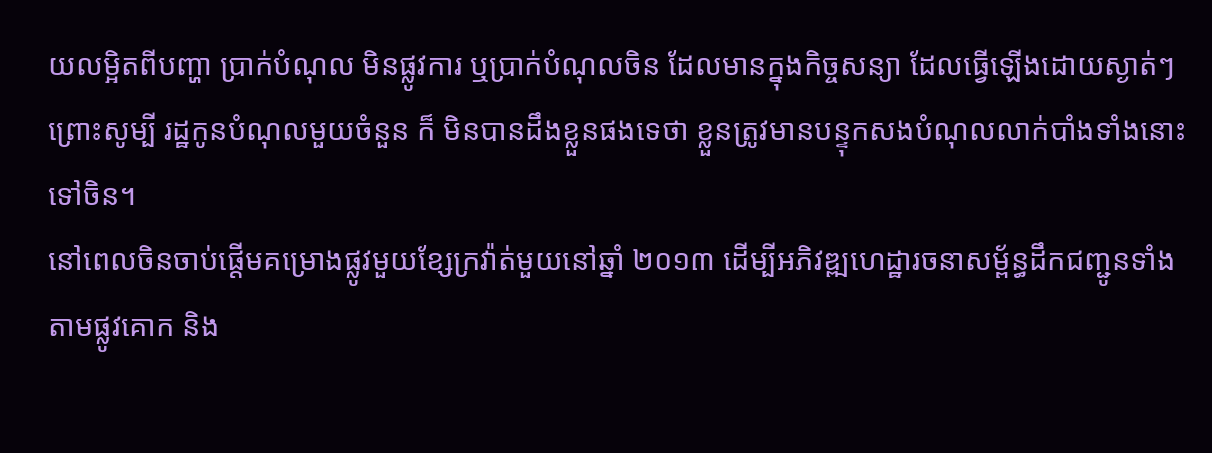យលម្អិតពីបញ្ហា បា្រក់បំណុល មិនផ្លូវការ ឬប្រាក់បំណុលចិន ដែលមានក្នុងកិច្ចសន្យា ដែលធ្វើឡើងដោយស្ងាត់ៗ ព្រោះសូម្បី រដ្ឋកូនបំណុលមួយចំនួន ក៏ មិនបានដឹងខ្លួនផងទេថា ខ្លួនត្រូវមានបន្ទុកសងបំណុលលាក់បាំងទាំងនោះ ទៅចិន។
នៅពេលចិនចាប់ផ្តើមគម្រោងផ្លូវមួយខ្សែក្រវ៉ាត់មួយនៅឆ្នាំ ២០១៣ ដើម្បីអភិវឌ្ឍហេដ្ឋារចនាសម្ព័ន្ធដឹកជញ្ជូនទាំងតាមផ្លូវគោក និង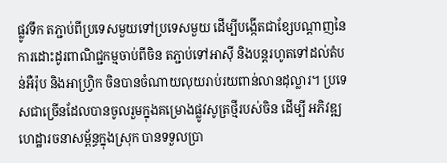ផ្លូវទឹក តភ្ជាប់ពីប្រទេសមួយទៅប្រទេសមួយ ដើម្បីបង្កើតជាខ្សែបណ្តាញនៃការដោះដូរពាណិជ្ជកម្មចាប់ពីចិន តភ្ជាប់ទៅអាស៊ី និងបន្តរហូតទៅដល់តំបន់អឺរ៉ុប និងអាហ្វ្រិក ចិនបានចំណាយលុយរាប់រយពាន់លានដុល្លារ។ ប្រទេសជាច្រើនដែលបានចូលរួមក្នុងគម្រោងផ្លូវសូត្រថ្មីរបស់ចិន ដើម្បី អភិវឌ្ឍហេដ្ឋារចនាសម្ព័ន្ធក្នុងស្រុក បានទទួលប្រា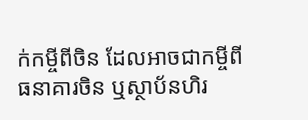ក់កម្ចីពីចិន ដែលអាចជាកម្ចីពីធនាគារចិន ឬស្ថាប័នហិរ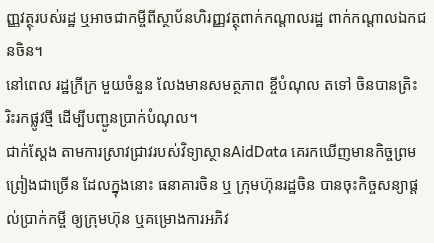ញ្ញវត្ថុរបស់រដ្ឋ ឬអាចជាកម្ចីពីស្ថាប័នហិរញ្ញវត្ថុពាក់កណ្តាលរដ្ឋ ពាក់កណ្តាលឯកជនចិន។
នៅពេល រដ្ឋក្រីក្រ មួយចំនួន លែងមានសមត្ថភាព ខ្ចីបំណុល តទៅ ចិនបានត្រិះរិះរកផ្លូវថ្មី ដើម្បីបញ្ជូនប្រាក់បំណុល។
ជាក់ស្តែង តាមការស្រាវជ្រាវរបស់វិទ្យាស្ថានAidData គេរកឃើញមានកិច្ចព្រមព្រៀងជាច្រើន ដែលក្នុងនោះ ធនាគារចិន ឬ ក្រុមហ៊ុនរដ្ឋចិន បានចុះកិច្ចសន្យាផ្តល់ប្រាក់កម្ចី ឲ្យក្រុមហ៊ុន ឬគម្រោងការអភិវ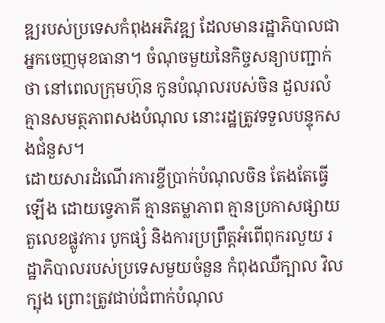ឌ្ឍរបស់ប្រទេសកំពុងអភិវឌ្ឍ ដែលមានរដ្ឋាភិបាលជាអ្នកចេញមុខធានា។ ចំណុចមួយនៃកិច្ចសន្យាបញ្ជាក់ថា នៅពេលក្រុមហ៊ុន កូនបំណុលរបស់ចិន ដួលរលំ គ្មានសមត្ថភាពសងបំណុល នោះរដ្ឋត្រូវទទួលបន្ទុកសងជំនួស។
ដោយសារដំណើរការខ្ចីប្រាក់បំណុលចិន តែងតែធ្វើឡើង ដោយទ្វេភាគី គ្មានតម្លាភាព គ្មានប្រកាសផ្សាយតួលេខផ្លូវការ បូកផ្សំ និងការប្រព្រឹត្តអំពើពុករលួយ រដ្ឋាភិបាលរបស់ប្រទេសមួយចំនួន កំពុងឈឺក្បាល វិលក្បុង ព្រោះត្រូវជាប់ជំពាក់បំណុល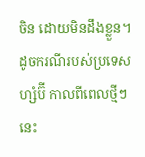ចិន ដោយមិនដឹងខ្លួន។ ដូចករណីរបស់ប្រទេសហ្សំប៊ី កាលពីពេលថ្មីៗនេះ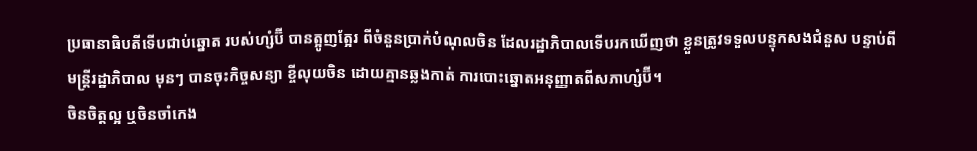ប្រធានាធិបតីទើបជាប់ឆ្នោត របស់ហ្សំប៊ី បានត្អូញត្អែរ ពីចំនួនប្រាក់បំណុលចិន ដែលរដ្ឋាភិបាលទើបរកឃើញថា ខ្លួនត្រូវទទួលបន្ទុកសងជំនួស បន្ទាប់ពី មន្រ្តីរដ្ឋាភិបាល មុនៗ បានចុះកិច្ចសន្យា ខ្ចីលុយចិន ដោយគ្មានឆ្លងកាត់ ការបោះឆ្នោតអនុញ្ញាតពីសភាហ្សំប៊ី។
ចិនចិត្តល្អ ឬចិនចាំកេង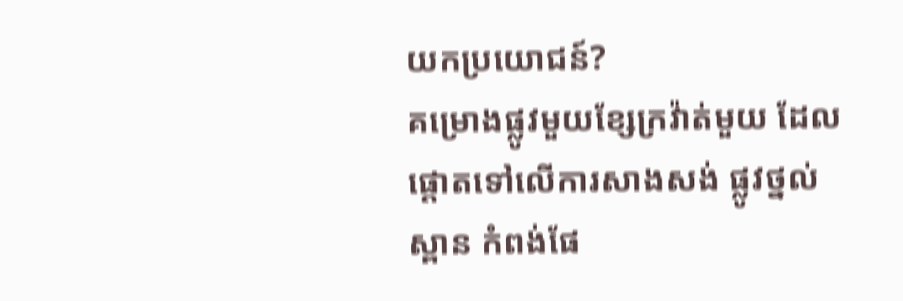យកប្រយោជន៍?
គម្រោងផ្លូវមួយខ្សែក្រវ៉ាត់មួយ ដែលផ្តោតទៅលើការសាងសង់ ផ្លូវថ្នល់ ស្ពាន កំពង់ផែ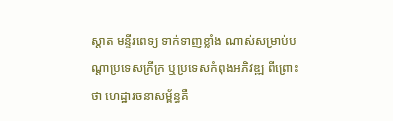ស្តាត មន្ទីរពេទ្យ ទាក់ទាញខ្លាំង ណាស់សម្រាប់បណ្តាប្រទេសក្រីក្រ ឬប្រទេសកំពុងអភិវឌ្ឍ ពីព្រោះថា ហេដ្ឋារចនាសម្ព័ន្ធគឺ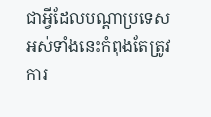ជាអ្វីដែលបណ្តាប្រទេសអស់ទាំងនេះកំពុងតែត្រូវការ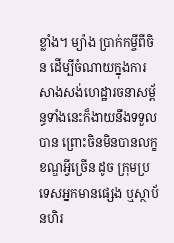ខ្លាំង។ ម្យ៉ាង ប្រាក់កម្ចីពីចិន ដើម្បីចំណាយក្នុងការសាងសង់ហេដ្ឋារចនាសម្ព័ន្ធទាំងនេះក៏ងាយនឹងទទួលបាន ព្រោះចិនមិនបានលក្ខខណ្ឌអ្វីច្រើន ដូច ក្រុមប្រទេសអ្នកមានផ្សេង ឬស្ថាប័នហិរ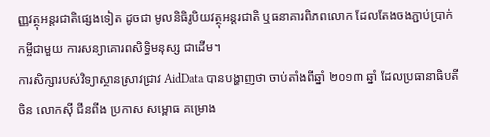ញ្ញវត្ថុអន្តរជាតិផ្សេងទៀត ដូចជា មូលនិធិរូបិយវត្ថុអន្តរជាតិ ឬធនាគារពិភពលោក ដែលតែងចងភ្ជាប់ប្រាក់កម្ចីជាមួយ ការសន្យាគោរពសិទ្ធិមនុស្ស ជាដើម។
ការសិក្សារបស់វិទ្យាស្ថានស្រាវជ្រាវ AidData បានបង្ហាញថា ចាប់តាំងពីឆ្នាំ ២០១៣ ឆ្នាំ ដែលប្រធានាធិបតីចិន លោកស៊ី ជីនពីង ប្រកាស សម្ពោធ គម្រោង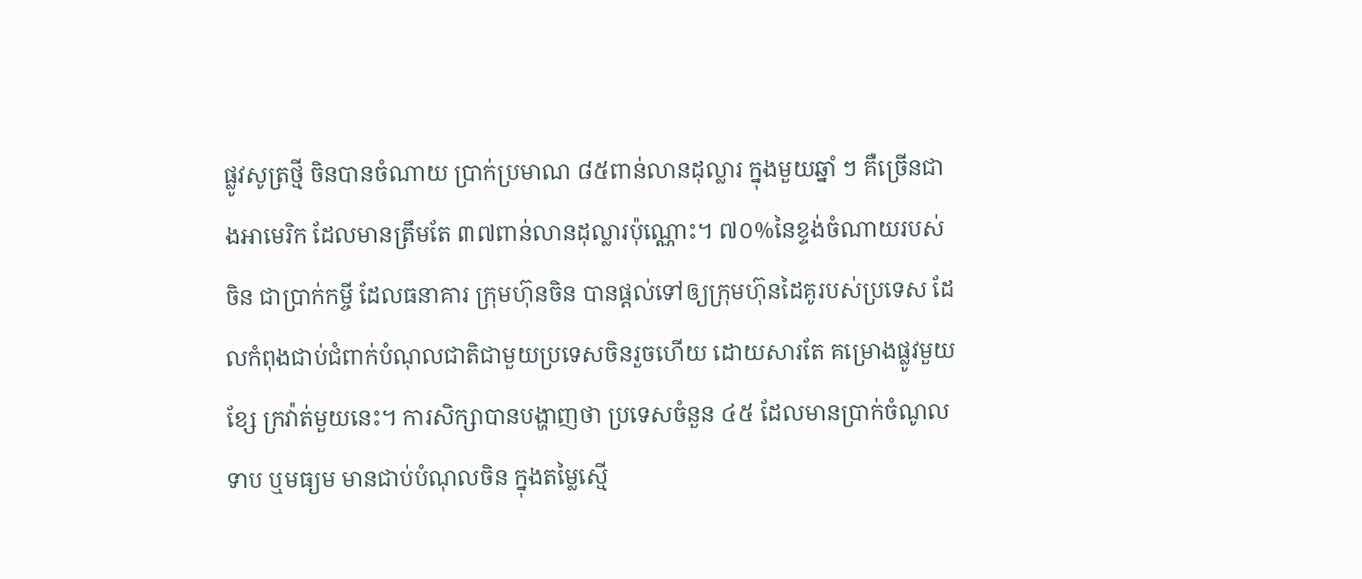ផ្លូវសូត្រថ្មី ចិនបានចំណាយ ប្រាក់ប្រមាណ ៨៥ពាន់លានដុល្លារ ក្នុងមួយឆ្នាំ ៗ គឺច្រើនជាងអាមេរិក ដែលមានត្រឹមតែ ៣៧ពាន់លានដុល្លារប៉ុណ្ណោះ។ ៧០%នៃខ្ទង់ចំណាយរបស់ចិន ជាប្រាក់កម្ចី ដែលធនាគារ ក្រុមហ៊ុនចិន បានផ្តល់ទៅឲ្យក្រុមហ៊ុនដៃគូរបស់ប្រទេស ដែលកំពុងជាប់ជំពាក់បំណុលជាតិជាមួយប្រទេសចិនរួចហើយ ដោយសារតែ គម្រោងផ្លូវមួយ ខ្សែ ក្រវ៉ាត់មួយនេះ។ ការសិក្សាបានបង្ហាញថា ប្រទេសចំនួន ៤៥ ដែលមានប្រាក់ចំណូលទាប ឬមធ្យម មានជាប់បំណុលចិន ក្នុងតម្លៃស្មើ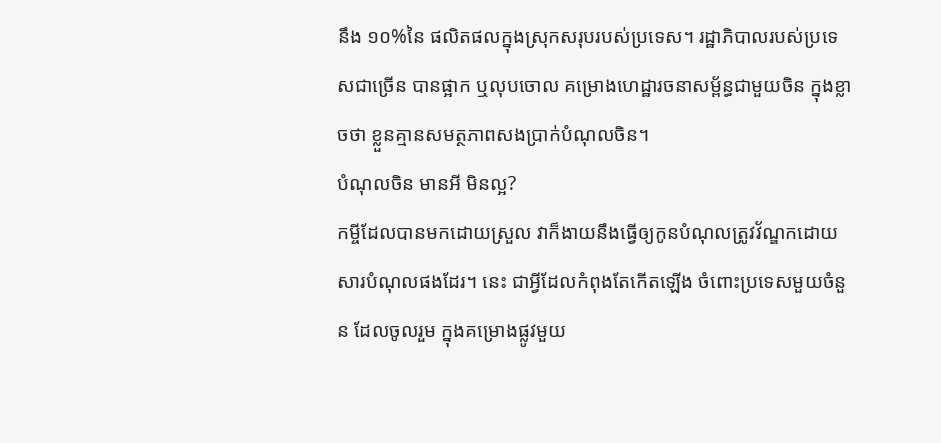នឹង ១០%នៃ ផលិតផលក្នុងស្រុកសរុបរបស់ប្រទេស។ រដ្ឋាភិបាលរបស់ប្រទេសជាច្រើន បានផ្អាក ឬលុបចោល គម្រោងហេដ្ឋារចនាសម្ព័ន្ធជាមួយចិន ក្នុងខ្លាចថា ខ្លួនគ្មានសមត្ថភាពសងប្រាក់បំណុលចិន។
បំណុលចិន មានអី មិនល្អ?
កម្ចីដែលបានមកដោយស្រួល វាក៏ងាយនឹងធ្វើឲ្យកូនបំណុលត្រូវវ័ណ្ឌកដោយសារបំណុលផងដែរ។ នេះ ជាអ្វីដែលកំពុងតែកើតឡើង ចំពោះប្រទេសមួយចំនួន ដែលចូលរួម ក្នុងគម្រោងផ្លូវមួយ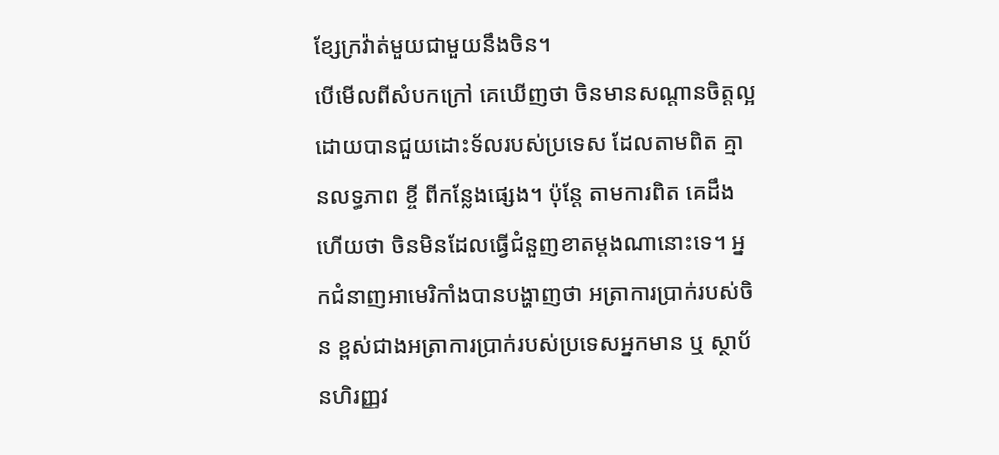ខ្សែក្រវ៉ាត់មួយជាមួយនឹងចិន។
បើមើលពីសំបកក្រៅ គេឃើញថា ចិនមានសណ្តានចិត្តល្អ ដោយបានជួយដោះទ័លរបស់ប្រទេស ដែលតាមពិត គ្មានលទ្ធភាព ខ្ចី ពីកន្លែងផ្សេង។ ប៉ុន្តែ តាមការពិត គេដឹងហើយថា ចិនមិនដែលធ្វើជំនួញខាតម្តងណានោះទេ។ អ្នកជំនាញអាមេរិកាំងបានបង្ហាញថា អត្រាការប្រាក់របស់ចិន ខ្ពស់ជាងអត្រាការប្រាក់របស់ប្រទេសអ្នកមាន ឬ ស្ថាប័នហិរញ្ញវ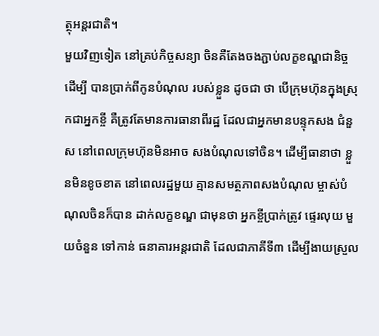ត្ថុអន្តរជាតិ។
មួយវិញទៀត នៅគ្រប់កិច្ចសន្យា ចិនគឺតែងចងភ្ជាប់លក្ខខណ្ឌជានិច្ច ដើម្បី បានប្រាក់ពីកូនបំណុល របស់ខ្លួន ដូចជា ថា បើក្រុមហ៊ុនក្នុងស្រុកជាអ្នកខ្ចី គឺត្រូវតែមានការធានាពីរដ្ឋ ដែលជាអ្នកមានបន្ទុកសង ជំនួស នៅពេលក្រុមហ៊ុនមិនអាច សងបំណុលទៅចិន។ ដើម្បីធានាថា ខ្លួនមិនខូចខាត នៅពេលរដ្ឋមួយ គ្មានសមត្ថភាពសងបំណុល ម្ចាស់បំណុលចិនក៏បាន ដាក់លក្ខខណ្ឌ ជាមុនថា អ្នកខ្ចីប្រាក់ត្រូវ ផ្ទេរលុយ មួយចំនួន ទៅកាន់ ធនាគារអន្តរជាតិ ដែលជាភាគីទី៣ ដើម្បីងាយស្រួល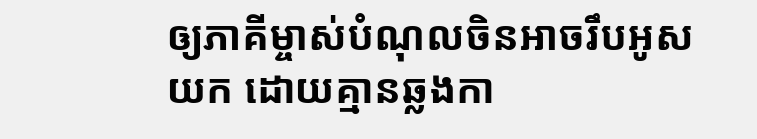ឲ្យភាគីម្ចាស់បំណុលចិនអាចរឹបអូសយក ដោយគ្មានឆ្លងកា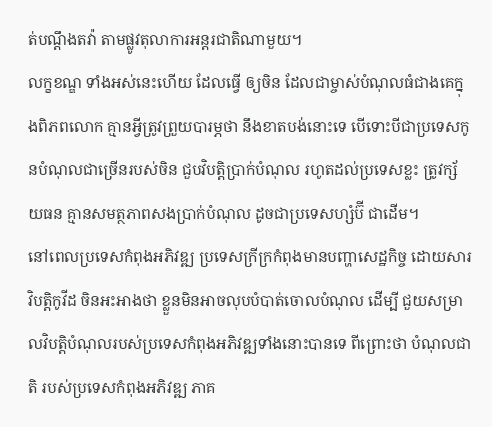ត់បណ្តឹងតវ៉ា តាមផ្លូវតុលាការអន្តរជាតិណាមួយ។
លក្ខខណ្ឌ ទាំងអស់នេះហើយ ដែលធ្វើ ឲ្យចិន ដែលជាម្ចាស់បំណុលធំជាងគេក្នុងពិភពលោក គ្មានអ្វីត្រូវព្រួយបារម្ភថា នឹងខាតបង់នោះទេ បើទោះបីជាប្រទេសកូនបំណុលជាច្រើនរបស់ចិន ជួបវិបត្តិប្រាក់បំណុល រហូតដល់ប្រទេសខ្លះ ត្រូវក្ស័យធន គ្មានសមត្ថភាពសងប្រាក់បំណុល ដូចជាប្រទេសហ្សំប៊ី ជាដើម។
នៅពេលប្រទេសកំពុងអភិវឌ្ឍ ប្រទេសក្រីក្រកំពុងមានបញ្ហាសេដ្ឋកិច្ច ដោយសារ វិបត្តិកូវីដ ចិនអះអាងថា ខ្លួនមិនអាចលុបបំបាត់ចោលបំណុល ដើម្បី ជួយសម្រាលវិបត្តិបំណុលរបស់ប្រទេសកំពុងអភិវឌ្ឍទាំងនោះបានទេ ពីព្រោះថា បំណុលជាតិ របស់ប្រទេសកំពុងអភិវឌ្ឍ ភាគ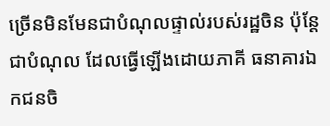ច្រើនមិនមែនជាបំណុលផ្ទាល់របស់រដ្ឋចិន ប៉ុន្តែ ជាបំណុល ដែលធ្វើឡើងដោយភាគី ធនាគារឯកជនចិ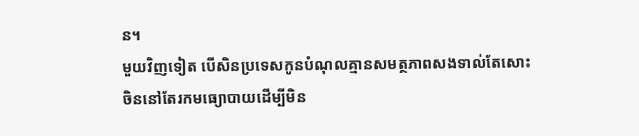ន។
មួយវិញទៀត បើសិនប្រទេសកូនបំណុលគ្មានសមត្ថភាពសងទាល់តែសោះ ចិននៅតែរកមធ្យោបាយដើម្បីមិន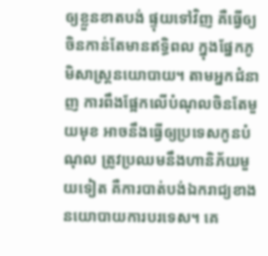ឲ្យខ្លួនខាតបង់ ផ្ទុយទៅវិញ គឺធ្វើឲ្យចិនកាន់តែមានឥទ្ធិពល ក្នុងផ្នែកភូមិសាស្រ្តនយោបាយ។ តាមអ្នកជំនាញ ការពឹងផ្អែកលើបំណុលចិនតែមួយមុខ អាចនឹងធ្វើឲ្យប្រទេសកូនបំណុល ត្រូវប្រឈមនឹងហានិភ័យមួយទៀត គឺការបាត់បង់ឯករាជ្យខាងនយោបាយការបរទេស។ គេ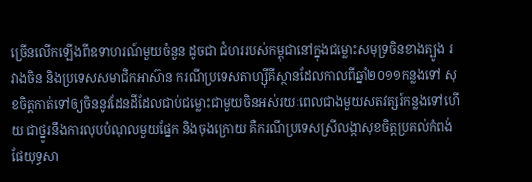ច្រើនលើកឡើងពីឧទាហរណ៍មួយចំនួន ដូចជា ជំហររបស់កម្ពុជានៅក្នុងជម្លោះសមុទ្រចិនខាងត្បូង រវាងចិន និងប្រទេសសមាជិកអាស៊ាន ករណីប្រទេសតាហ្ស៊ីគីស្ថានដែលកាលពីឆ្នាំ២០១១កន្លងទៅ សុខចិត្តកាត់ទៅឲ្យចិននូវដែនដីដែលជាប់ជម្លោះជាមួយចិនអស់រយៈពេលជាងមួយសតវត្សរ៍កន្លងទៅហើយ ជាថ្នូរនឹងការលុបបំណុលមួយផ្នែក និងចុងក្រោយ គឺករណីប្រទេសស្រីលង្កាសុខចិត្តប្រគល់កំពង់ផែយុទ្ធសា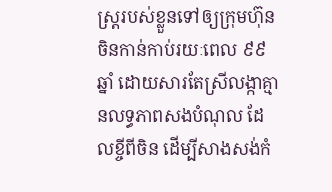ស្រ្តរបស់ខ្លួនទៅឲ្យក្រុមហ៊ុនចិនកាន់កាប់រយៈពេល ៩៩ឆ្នាំ ដោយសារតែស្រីលង្កាគ្មានលទ្ធភាពសងបំណុល ដែលខ្ចីពីចិន ដើម្បីសាងសង់កំ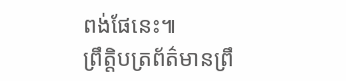ពង់ផែនេះ៕
ព្រឹត្តិបត្រព័ត៌មានព្រឹ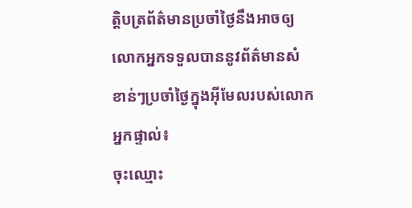ត្តិបត្រព័ត៌មានប្រចាំថ្ងៃនឹងអាចឲ្យលោកអ្នកទទួលបាននូវព័ត៌មានសំខាន់ៗប្រចាំថ្ងៃក្នុងអ៊ីមែលរបស់លោកអ្នកផ្ទាល់៖
ចុះឈ្មោះ